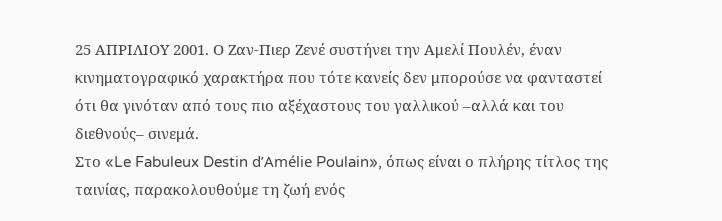25 ΑΠΡΙΛΙΟΥ 2001. Ο Ζαν-Πιερ Ζενέ συστήνει την Αμελί Πουλέν, έναν κινηματογραφικό χαρακτήρα που τότε κανείς δεν μπορούσε να φανταστεί ότι θα γινόταν από τους πιο αξέχαστους του γαλλικού –αλλά και του διεθνούς– σινεμά.
Στο «Le Fabuleux Destin d’Amélie Poulain», όπως είναι ο πλήρης τίτλος της ταινίας, παρακολουθούμε τη ζωή ενός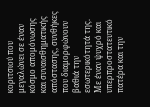κοριτσιού που μεγαλώνει σε έναν κόσμο απομόνωσης και συναισθηματικής απόστασης, συνθήκες που διαμορφώνουν βαθιά την εσωτερικότητά της. Με έναν ψυχρό και υπερπροστατευτικό πατέρα και την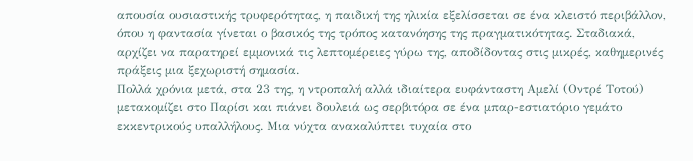απουσία ουσιαστικής τρυφερότητας, η παιδική της ηλικία εξελίσσεται σε ένα κλειστό περιβάλλον, όπου η φαντασία γίνεται ο βασικός της τρόπος κατανόησης της πραγματικότητας. Σταδιακά, αρχίζει να παρατηρεί εμμονικά τις λεπτομέρειες γύρω της, αποδίδοντας στις μικρές, καθημερινές πράξεις μια ξεχωριστή σημασία.
Πολλά χρόνια μετά, στα 23 της, η ντροπαλή αλλά ιδιαίτερα ευφάνταστη Αμελί (Οντρέ Τοτού) μετακομίζει στο Παρίσι και πιάνει δουλειά ως σερβιτόρα σε ένα μπαρ-εστιατόριο γεμάτο εκκεντρικούς υπαλλήλους. Μια νύχτα ανακαλύπτει τυχαία στο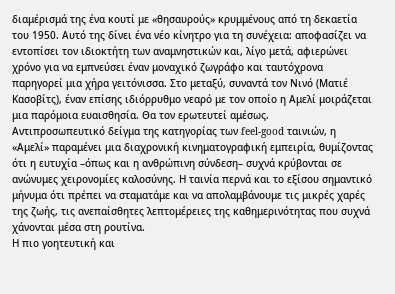διαμέρισμά της ένα κουτί με «θησαυρούς» κρυμμένους από τη δεκαετία του 1950. Αυτό της δίνει ένα νέο κίνητρο για τη συνέχεια: αποφασίζει να εντοπίσει τον ιδιοκτήτη των αναμνηστικών και, λίγο μετά, αφιερώνει χρόνο για να εμπνεύσει έναν μοναχικό ζωγράφο και ταυτόχρονα παρηγορεί μια χήρα γειτόνισσα. Στο μεταξύ, συναντά τον Νινό (Ματιέ Κασοβίτς), έναν επίσης ιδιόρρυθμο νεαρό με τον οποίο η Αμελί μοιράζεται μια παρόμοια ευαισθησία. Θα τον ερωτευτεί αμέσως.
Αντιπροσωπευτικό δείγμα της κατηγορίας των feel-good ταινιών, η «Αμελί» παραμένει μια διαχρονική κινηματογραφική εμπειρία, θυμίζοντας ότι η ευτυχία –όπως και η ανθρώπινη σύνδεση– συχνά κρύβονται σε ανώνυμες χειρονομίες καλοσύνης. Η ταινία περνά και το εξίσου σημαντικό μήνυμα ότι πρέπει να σταματάμε και να απολαμβάνουμε τις μικρές χαρές της ζωής, τις ανεπαίσθητες λεπτομέρειες της καθημερινότητας που συχνά χάνονται μέσα στη ρουτίνα.
Η πιο γοητευτική και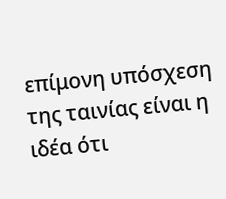επίμονη υπόσχεση της ταινίας είναι η ιδέα ότι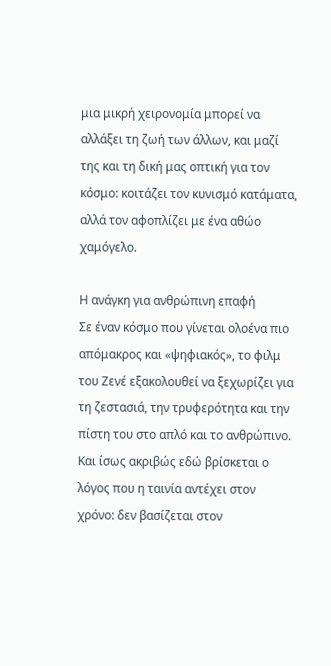μια μικρή χειρονομία μπορεί να αλλάξει τη ζωή των άλλων, και μαζί της και τη δική μας οπτική για τον κόσμο: κοιτάζει τον κυνισμό κατάματα, αλλά τον αφοπλίζει με ένα αθώο χαμόγελο.

Η ανάγκη για ανθρώπινη επαφή
Σε έναν κόσμο που γίνεται ολοένα πιο απόμακρος και «ψηφιακός», το φιλμ του Ζενέ εξακολουθεί να ξεχωρίζει για τη ζεστασιά, την τρυφερότητα και την πίστη του στο απλό και το ανθρώπινο. Και ίσως ακριβώς εδώ βρίσκεται ο λόγος που η ταινία αντέχει στον χρόνο: δεν βασίζεται στον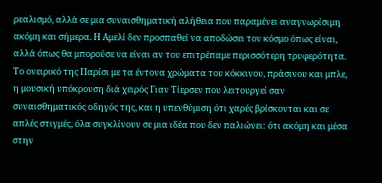ρεαλισμό, αλλά σε μια συναισθηματική αλήθεια που παραμένει αναγνωρίσιμη ακόμη και σήμερα. Η Αμελί δεν προσπαθεί να αποδώσει τον κόσμο όπως είναι, αλλά όπως θα μπορούσε να είναι αν του επιτρέπαμε περισσότερη τρυφερότητα. Το ονειρικό της Παρίσι με τα έντονα χρώματα του κόκκινου, πράσινου και μπλε, η μουσική υπόκρουση διά χειρός Γιαν Τίερσεν που λειτουργεί σαν συναισθηματικός οδηγός της, και η υπενθύμιση ότι χαρές βρίσκονται και σε απλές στιγμές, όλα συγκλίνουν σε μια ιδέα που δεν παλιώνει: ότι ακόμη και μέσα στην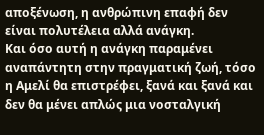αποξένωση, η ανθρώπινη επαφή δεν είναι πολυτέλεια αλλά ανάγκη.
Και όσο αυτή η ανάγκη παραμένει αναπάντητη στην πραγματική ζωή, τόσο η Αμελί θα επιστρέφει, ξανά και ξανά και δεν θα μένει απλώς μια νοσταλγική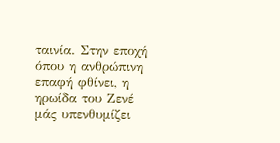ταινία. Στην εποχή όπου η ανθρώπινη επαφή φθίνει, η ηρωίδα του Ζενέ μάς υπενθυμίζει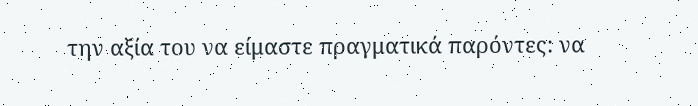την αξία του να είμαστε πραγματικά παρόντες: να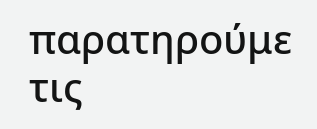παρατηρούμε τις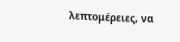λεπτομέρειες, να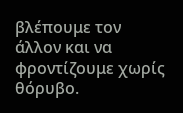βλέπουμε τον άλλον και να φροντίζουμε χωρίς θόρυβο.